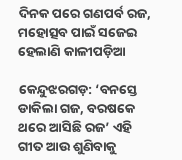ଦିନକ ପରେ ଗଣପର୍ବ ରଜ, ମହୋତ୍ସବ ପାଇଁ ସଜେଇ ହେଲାଣି କାଳୀପଡ଼ିଆ

କେନ୍ଦୁଝରଗଡ଼: ‘ବନସ୍ତେ ଡାକିଲା ଗଜ, ବରଷକେ ଥରେ ଆସିଛି ରଜ’ ଏହି ଗୀତ ଆଉ ଶୁଣିବାକୁ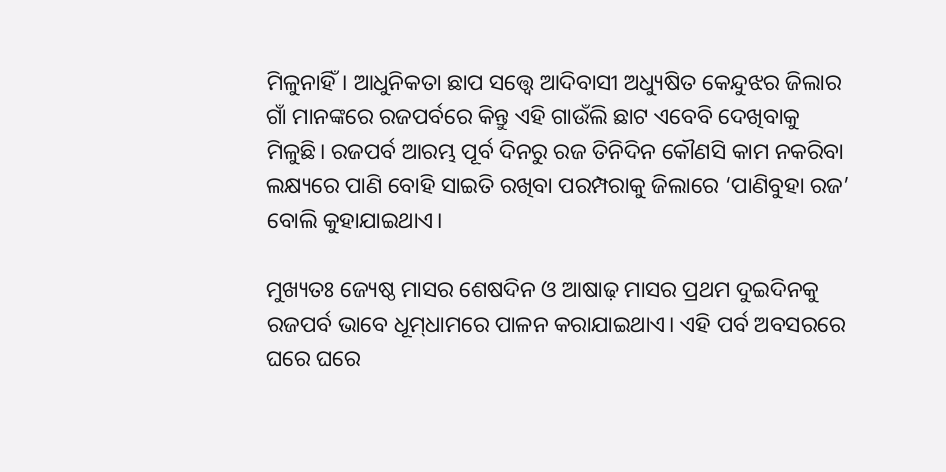ମିଳୁନାହିଁ। ଆଧୁନିକତା ଛାପ ସତ୍ତ୍ବେ ଆଦିବାସୀ ଅଧ୍ୟୁଷିତ କେନ୍ଦୁଝର ଜିଲାର ଗାଁ ମାନଙ୍କରେ ରଜପର୍ବରେ କିନ୍ତୁ ଏହି ଗାଉଁଲି ଛାଟ ଏବେବି ଦେଖିବାକୁ ମିଳୁଛି। ରଜପର୍ବ ଆରମ୍ଭ ପୂର୍ବ ଦିନରୁ ରଜ ତିନିଦିନ କୌଣସି କାମ ନକରିବା ଲକ୍ଷ୍ୟରେ ପାଣି ବୋହି ସାଇତି ରଖିବା ପରମ୍ପରାକୁ ଜିଲାରେ ‘ପାଣିବୁହା ରଜ’ ବୋଲି କୁହାଯାଇଥାଏ।

ମୁଖ୍ୟତଃ ଜ୍ୟେଷ୍ଠ ମାସର ଶେଷଦିନ ଓ ଆଷାଢ଼ ମାସର ପ୍ରଥମ ଦୁଇଦିନକୁ ରଜପର୍ବ ଭାବେ ଧୂମ୍‌‌ଧାମରେ ପାଳନ କରାଯାଇଥାଏ। ଏହି ପର୍ବ ଅବସରରେ ଘରେ ଘରେ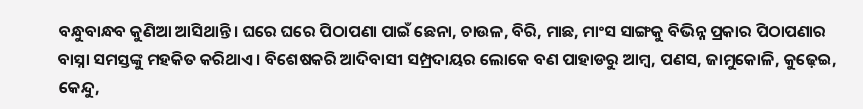ବନ୍ଧୁବାନ୍ଧବ କୁଣିଆ ଆସିଥାନ୍ତି। ଘରେ ଘରେ ପିଠାପଣା ପାଇଁ ଛେନା, ଚାଉଳ, ବିରି, ମାଛ, ମାଂସ ସାଙ୍ଗକୁ ବିଭିନ୍ନ ପ୍ରକାର ପିଠାପଣାର ବାସ୍ନା ସମସ୍ତଙ୍କୁ ମହକିତ କରିଥାଏ। ବିଶେଷକରି ଆଦିବାସୀ ସମ୍ପ୍ରଦାୟର ଲୋକେ ବଣ ପାହାଡରୁ ଆମ୍ବ, ପଣସ, ଜାମୁକୋଳି, କୁଢ଼େଇ, କେନ୍ଦୁ,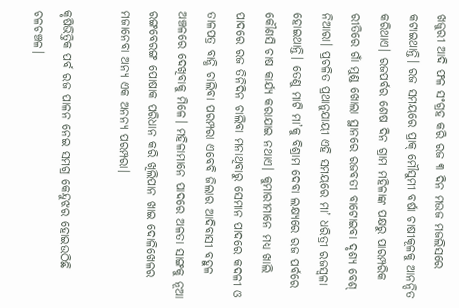ଖଜୁରୀ ଆଦି ଫଳ ସଂଗ୍ରହ କରି ରଜ ୩ ଦିନ ମଉଜ ମଜଲିସରେ କଟାଇଥାନ୍ତି। ରଜ ସମୟରେ ପ୍ରାକ୍‌‌ ମୌସୁମୀ ବର୍ଷା ଚାଷୀକୂଳକୁ ଆନନ୍ଦିତ କରିଥାଏ। ରଜପର୍ବର ଶେଷ ଦିନ ଗ୍ରାମ ମହିଳାଙ୍କ ପକ୍ଷରୁ ପାରମ୍ପରିକ ରୀତିରେ ଗାଁ ମୁଣ୍ଡ ଖୋଲା ସ୍ଥାନରେ ରଜବତୀ ବାଟୋଇବା ଦୃଶ୍ୟ ବେଶ୍‌‌ ନିଆରା। ପ୍ରଚଳିତ ପ୍ରଥାନୁଯାୟୀ ଏହି ସମୟରେ ମା’ ଧରିତ୍ରୀ ରଜସ୍ୱଳା ହୋଇଥାନ୍ତି। ତେଣୁ ମାଟି ମା’କୁ ବିଶ୍ରାମ ଦେବା ଲକ୍ଷ୍ୟରେ ରଜ ପର୍ବରେ କୌଣସି ଚାଷ କାର୍ଯ୍ୟ କରାଯାଇ ନଥାଏ। କୁମାରୀମାନେ ମଧ୍ୟ ଖାଲି ପାଦରେ ରଜ ତିନିଦିନ ଚାଲିବା ମନାଥିବାରୁ ସେମାନ ପାଦରେ କଦଳୀ ଓ ତାଳପତ୍ର ବାନ୍ଧି ଚାଲିବା ପରମ୍ପରା ଏବେବି ଜିଲାର ଆଦିବାସୀ ବହୁଳ ଅଞ୍ଚଳରେ ଦେଖିବାକୁ ମିଳେ। ମହିଳାମାନେ ପାଦରେ ଅଳତା ସାଙ୍ଗକୁ ନୂଆ ରଙ୍ଗବେରଙ୍ଗ ପୋଷାକ ପରିଧାନ କରି ଖିଲିପାନ ଖାଇ ଦୋଳିଖେଳର ମଜାନେବା ଅନ୍ୟ ଏକ ଅନନ୍ୟ ପରମ୍ପରା।

କୃଷିଭିତ୍ତିକ ପର୍ବ ରଜ ପାଳନ ନେଇ ସମଗ୍ର କେନ୍ଦୁଝର ହୋଇଉଠିଛି ଚଳଚଞ୍ଚଳ।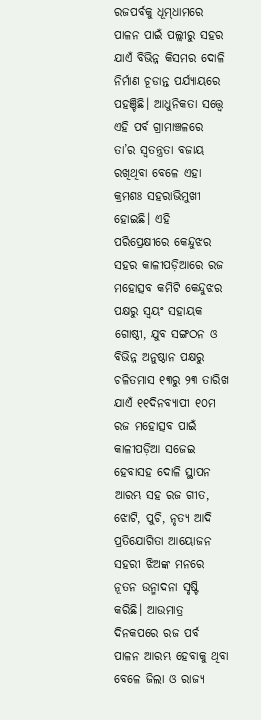ରଜପର୍ବକୁ ଧୂମ୍‌‌ଧାମରେ ପାଳନ ପାଇଁ ପଲ୍ଲୀରୁ ସହର ଯାଏଁ ବିଭିନ୍ନ କିସମର ଦୋଳି ନିର୍ମାଣ ଚୂଡାନ୍ତ ପର୍ଯ୍ୟାୟରେ ପହଞ୍ଚିଛି। ଆଧୁନିକତା ସତ୍ତ୍ବେ ଏହି ପର୍ବ ଗ୍ରାମାଞ୍ଚଳରେ ତା’ର ସ୍ୱତନ୍ତ୍ରତା ବଜାୟ ରଖିଥିବା ବେଳେ ଏହା କ୍ରମଶଃ ସହରାଭିମୁଖୀ ହୋଇଛି। ଏହି ପରିପ୍ରେକ୍ଷୀରେ କେନ୍ଦୁଝର ସହର କାଳୀପଡ଼ିଆରେ ରଜ ମହୋତ୍ସବ କମିଟି କେନ୍ଦୁଝର ପକ୍ଷରୁ ସ୍ୱୟଂ ସହାୟକ ଗୋଷ୍ଠୀ, ଯୁବ ସଙ୍ଗଠନ ଓ ବିଭିନ୍ନ ଅନୁଷ୍ଠାନ ପକ୍ଷରୁ ଚଳିତମାସ ୧୩ରୁ ୨୩ ତାରିଖ ଯାଏଁ ୧୧ଦିନବ୍ୟାପୀ ୧୦ମ ରଜ ମହୋତ୍ସବ ପାଇଁ କାଳୀପଡ଼ିଆ ସଜେଇ ହେବାସହ ଦୋଳି ସ୍ଥାପନ ଆରମ୍ଭ ସହ ରଜ ଗୀତ, ଝୋଟି, ପୁଚି, ନୃତ୍ୟ ଆଦି ପ୍ରତିଯୋଗିତା ଆୟୋଜନ ସହରୀ ଝିଅଙ୍କ ମନରେ ନୂତନ ଉନ୍ମାଦନା ସୃଷ୍ଟି କରିଛି। ଆଉମାତ୍ର ଦିନକପରେ ରଜ ପର୍ବ ପାଳନ ଆରମ୍ଭ ହେବାକୁ ଥିବା ବେଳେ ଜିଲା ଓ ରାଜ୍ୟ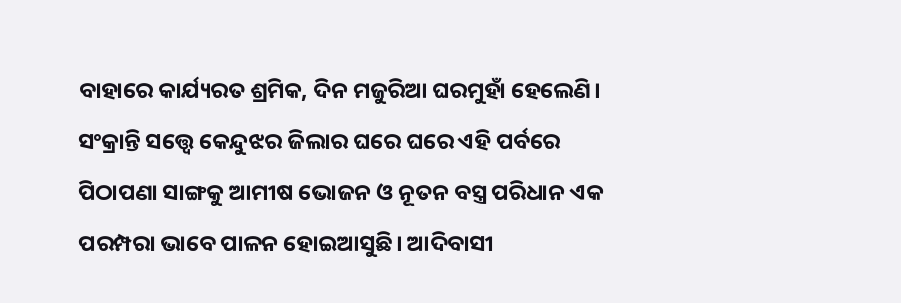ବାହାରେ କାର୍ଯ୍ୟରତ ଶ୍ରମିକ, ଦିନ ମଜୁରିଆ ଘରମୁହାଁ ହେଲେଣି। ସଂକ୍ରାନ୍ତି ସତ୍ତ୍ବେ କେନ୍ଦୁଝର ଜିଲାର ଘରେ ଘରେ ଏହି ପର୍ବରେ ପିଠାପଣା ସାଙ୍ଗକୁ ଆମୀଷ ଭୋଜନ ଓ ନୂତନ ବସ୍ତ୍ର ପରିଧାନ ଏକ ପରମ୍ପରା ଭାବେ ପାଳନ ହୋଇଆସୁଛି। ଆଦିବାସୀ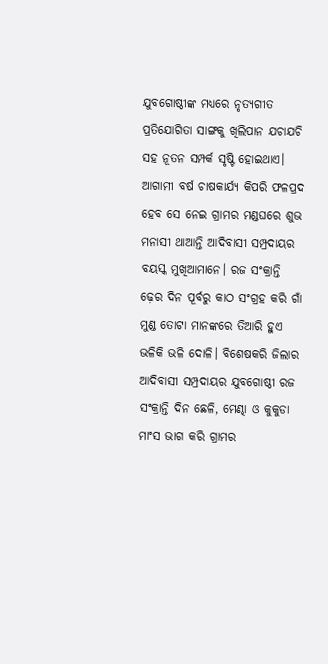ଯୁବଗୋଷ୍ଠୀଙ୍କ ମଧ୍ୟରେ ନୃତ୍ୟଗୀତ ପ୍ରତିଯୋଗିତା ସାଙ୍ଗକୁ ଖିଲିପାନ ଯଚାଯଚି ସହ ନୂତନ ସମ୍ପର୍କ ସୃଷ୍ଟି ହୋଇଥାଏ। ଆଗାମୀ ବର୍ଷ ଚାଷକାର୍ଯ୍ୟ କିପରି ଫଳପ୍ରଦ ହେବ ସେ ନେଇ ଗ୍ରାମର ମଣ୍ଡଘରେ ଶୁଭ ମନାସୀ ଥାଆନ୍ତି ଆଦିବାସୀ ସମ୍ପ୍ରଦାୟର ବୟସ୍କ ମୁଖିଆମାନେ। ରଜ ସଂକ୍ରାନ୍ତି ଢ଼େର ଦିନ ପୂର୍ବରୁ କାଠ ସଂଗ୍ରହ କରି ଗାଁ ମୁଣ୍ଡ ତୋଟା ମାନଙ୍କରେ ତିଆରି ହୁଏ ଭଳିକି ଭଳି ଦୋଳି। ବିଶେଷକରି ଜିଲାର ଆଦିବାସୀ ସମ୍ପ୍ରଦାୟର ଯୁବଗୋଷ୍ଠୀ ରଜ ସଂକ୍ରାନ୍ତି ଦିନ ଛେଳି, ମେଣ୍ଢା ଓ କୁକୁଡା ମାଂସ ଭାଗ କରି ଗ୍ରାମର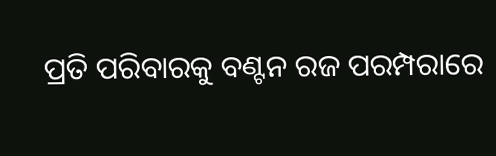ପ୍ରତି ପରିବାରକୁ ବଣ୍ଟନ ରଜ ପରମ୍ପରାରେ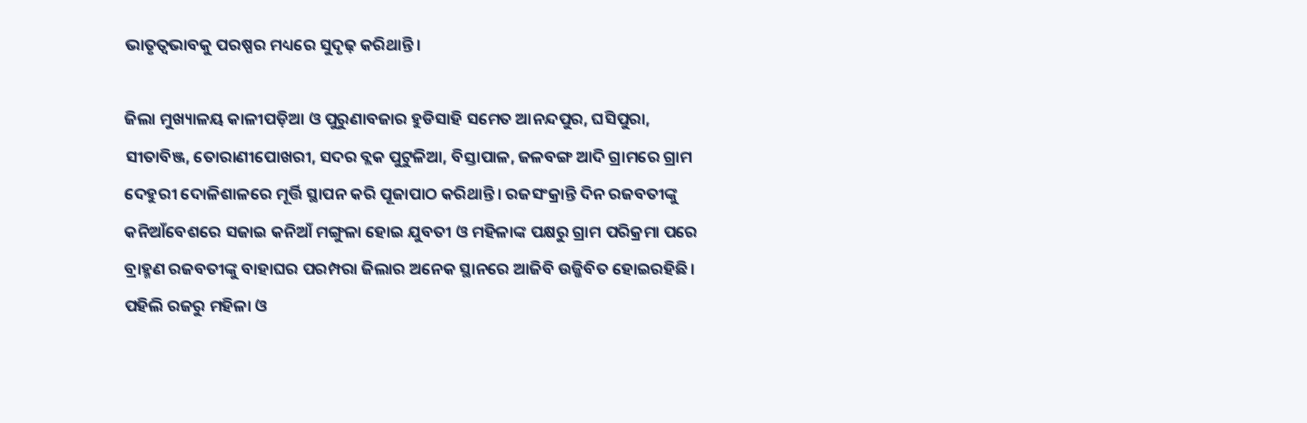ଭାତୃତ୍ୱଭାବକୁ ପରଷ୍ପର ମଧ୍ୟରେ ସୁଦୃଢ଼ କରିଥାନ୍ତି।

ଜିଲା ମୁଖ୍ୟାଳୟ କାଳୀପଡ଼ିଆ ଓ ପୁରୁଣାବଜାର ହୁଡିସାହି ସମେତ ଆନନ୍ଦପୁର, ଘସିପୁରା, ସୀତାବିଞ୍ଜ, ତୋରାଣୀପୋଖରୀ, ସଦର ବ୍ଲକ ପୁଟୁଳିଆ, ବିସ୍ତାପାଳ, ଜଳବଙ୍ଗ ଆଦି ଗ୍ରାମରେ ଗ୍ରାମ ଦେହୁରୀ ଦୋଳିଶାଳରେ ମୂର୍ତ୍ତି ସ୍ଥାପନ କରି ପୂଜାପାଠ କରିଥାନ୍ତି। ରଜସଂକ୍ରାନ୍ତି ଦିନ ରଜବତୀଙ୍କୁ କନିଆଁବେଶରେ ସଜାଇ କନିଆଁ ମଙ୍ଗୁଳା ହୋଇ ଯୁବତୀ ଓ ମହିଳାଙ୍କ ପକ୍ଷରୁ ଗ୍ରାମ ପରିକ୍ରମା ପରେ ବ୍ରାହ୍ମଣ ରଜବତୀଙ୍କୁ ବାହାଘର ପରମ୍ପରା ଜିଲାର ଅନେକ ସ୍ଥାନରେ ଆଜିବି ଉଜ୍ଜିବିତ ହୋଇରହିଛି। ପହିଲି ରଜରୁ ମହିଳା ଓ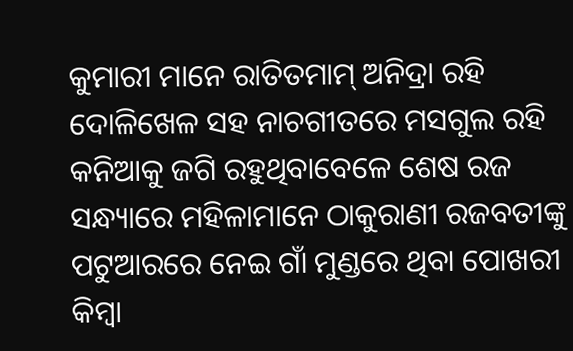କୁମାରୀ ମାନେ ରାତିତମାମ୍‌‌ ଅନିଦ୍ରା ରହି ଦୋଳିଖେଳ ସହ ନାଚଗୀତରେ ମସଗୁଲ ରହି କନିଆକୁ ଜଗି ରହୁଥିବାବେଳେ ଶେଷ ରଜ ସନ୍ଧ୍ୟାରେ ମହିଳାମାନେ ଠାକୁରାଣୀ ରଜବତୀଙ୍କୁ ପଟୁଆରରେ ନେଇ ଗାଁ ମୁଣ୍ଡରେ ଥିବା ପୋଖରୀ କିମ୍ବା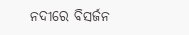ନଦୀରେ ବିସର୍ଜନ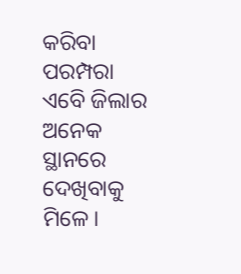କରିବା ପରମ୍ପରା ଏବେି ଜିଲାର ଅନେକ ସ୍ଥାନରେ ଦେଖିବାକୁ ମିଳେ।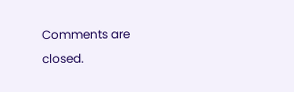Comments are closed.